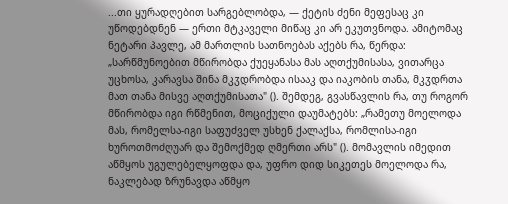...თი ყურადღებით სარგებლობდა, — ქეტის ძენი მეფესაც კი უწოდებდნენ — ერთი მტკაველი მიწაც კი არ ეკუთვნოდა. ამიტომაც ნეტარი პავლე, ამ მართლის სათნოებას აქებს რა, წერდა: „სარწმუნოებით მწირობდა ქუეყანასა მას აღთქუმისასა, ვითარცა უცხოსა, კარავსა შინა მკჳდრობდა ისააკ და იაკობის თანა, მკჳდრთა მათ თანა მისვე აღთქუმისათა" (). შემდეგ, გვასწავლის რა, თუ როგორ მწირობდა იგი რწმენით, მოციქული დაუმატებს: „რამეთუ მოელოდა მას, რომელსა-იგი საფუძველ უსხენ ქალაქსა, რომლისა-იგი ხუროთმოძღუარ და შემოქმედ ღმერთი არს" (). მომავლის იმედით აწმყოს უგულებელყოფდა და, უფრო დიდ სიკეთეს მოელოდა რა, ნაკლებად ზრუნავდა აწმყო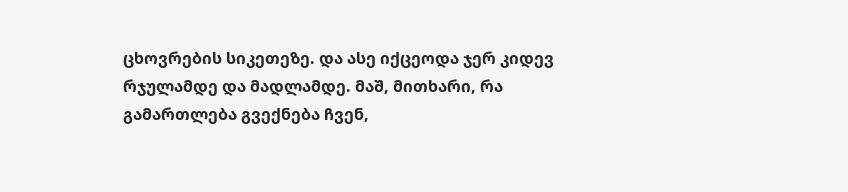ცხოვრების სიკეთეზე. და ასე იქცეოდა ჯერ კიდევ რჯულამდე და მადლამდე. მაშ, მითხარი, რა გამართლება გვექნება ჩვენ,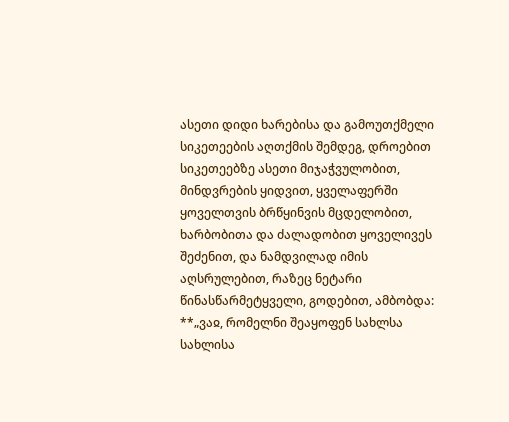ასეთი დიდი ხარებისა და გამოუთქმელი სიკეთეების აღთქმის შემდეგ, დროებით სიკეთეებზე ასეთი მიჯაჭვულობით, მინდვრების ყიდვით, ყველაფერში ყოველთვის ბრწყინვის მცდელობით, ხარბობითა და ძალადობით ყოველივეს შეძენით, და ნამდვილად იმის აღსრულებით, რაზეც ნეტარი წინასწარმეტყველი, გოდებით, ამბობდა: **„ვაჲ, რომელნი შეაყოფენ სახლსა სახლისა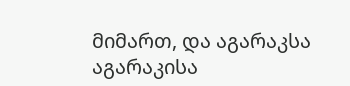მიმართ, და აგარაკსა აგარაკისა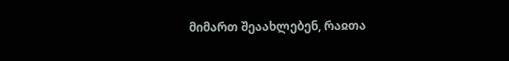მიმართ შეაახლებენ, რაჲთა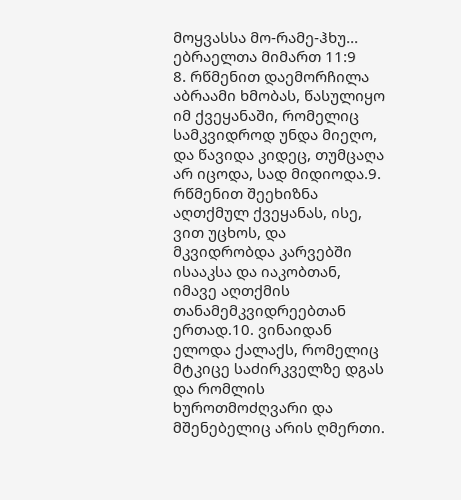მოყვასსა მო-რამე-ჰხუ...
ებრაელთა მიმართ 11:9
8. რწმენით დაემორჩილა აბრაამი ხმობას, წასულიყო იმ ქვეყანაში, რომელიც სამკვიდროდ უნდა მიეღო, და წავიდა კიდეც, თუმცაღა არ იცოდა, სად მიდიოდა.9. რწმენით შეეხიზნა აღთქმულ ქვეყანას, ისე, ვით უცხოს, და მკვიდრობდა კარვებში ისააკსა და იაკობთან, იმავე აღთქმის თანამემკვიდრეებთან ერთად.10. ვინაიდან ელოდა ქალაქს, რომელიც მტკიცე საძირკველზე დგას და რომლის ხუროთმოძღვარი და მშენებელიც არის ღმერთი.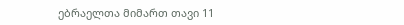ებრაელთა მიმართ თავი 11